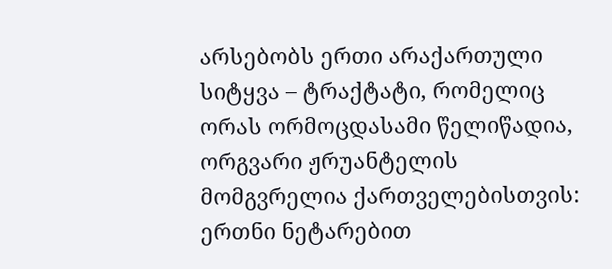არსებობს ერთი არაქართული სიტყვა – ტრაქტატი, რომელიც ორას ორმოცდასამი წელიწადია, ორგვარი ჟრუანტელის მომგვრელია ქართველებისთვის: ერთნი ნეტარებით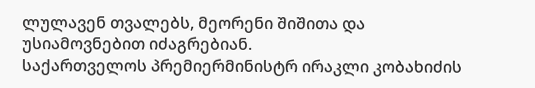ლულავენ თვალებს, მეორენი შიშითა და უსიამოვნებით იძაგრებიან.
საქართველოს პრემიერმინისტრ ირაკლი კობახიძის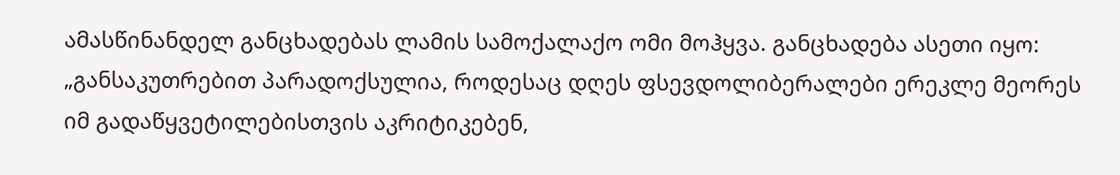ამასწინანდელ განცხადებას ლამის სამოქალაქო ომი მოჰყვა. განცხადება ასეთი იყო: „განსაკუთრებით პარადოქსულია, როდესაც დღეს ფსევდოლიბერალები ერეკლე მეორეს იმ გადაწყვეტილებისთვის აკრიტიკებენ,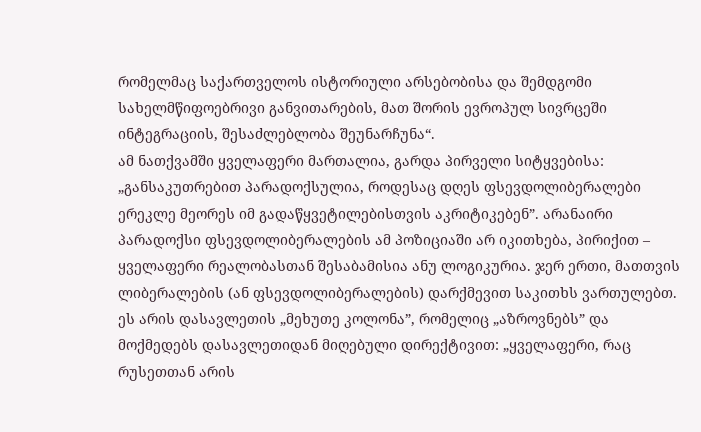რომელმაც საქართველოს ისტორიული არსებობისა და შემდგომი სახელმწიფოებრივი განვითარების, მათ შორის ევროპულ სივრცეში ინტეგრაციის, შესაძლებლობა შეუნარჩუნა“.
ამ ნათქვამში ყველაფერი მართალია, გარდა პირველი სიტყვებისა: „განსაკუთრებით პარადოქსულია, როდესაც დღეს ფსევდოლიბერალები ერეკლე მეორეს იმ გადაწყვეტილებისთვის აკრიტიკებენ”. არანაირი პარადოქსი ფსევდოლიბერალების ამ პოზიციაში არ იკითხება, პირიქით – ყველაფერი რეალობასთან შესაბამისია ანუ ლოგიკურია. ჯერ ერთი, მათთვის ლიბერალების (ან ფსევდოლიბერალების) დარქმევით საკითხს ვართულებთ. ეს არის დასავლეთის „მეხუთე კოლონა”, რომელიც „აზროვნებს” და მოქმედებს დასავლეთიდან მიღებული დირექტივით: „ყველაფერი, რაც რუსეთთან არის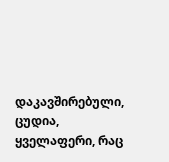დაკავშირებული, ცუდია, ყველაფერი, რაც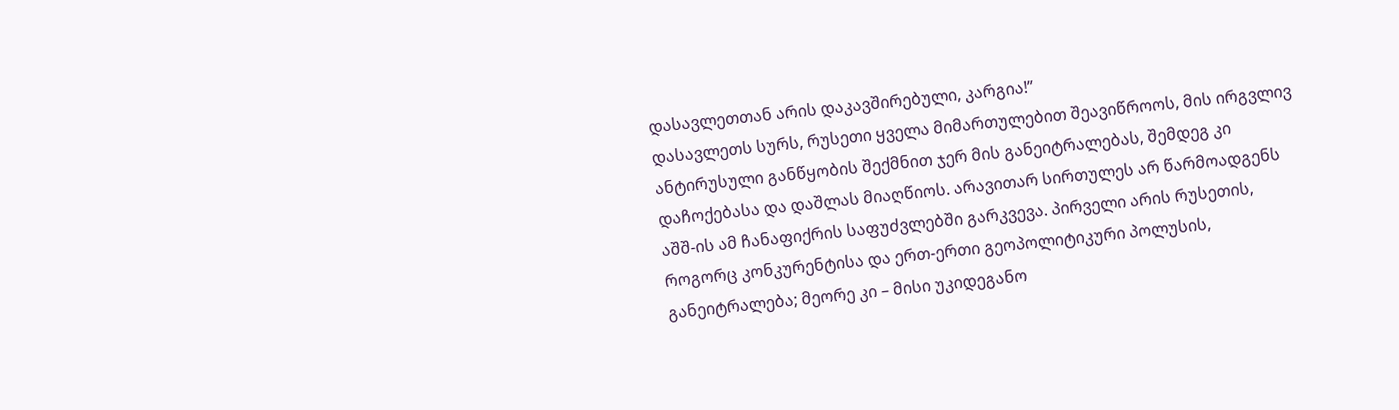დასავლეთთან არის დაკავშირებული, კარგია!”
დასავლეთს სურს, რუსეთი ყველა მიმართულებით შეავიწროოს, მის ირგვლივ ანტირუსული განწყობის შექმნით ჯერ მის განეიტრალებას, შემდეგ კი დაჩოქებასა და დაშლას მიაღწიოს. არავითარ სირთულეს არ წარმოადგენს აშშ-ის ამ ჩანაფიქრის საფუძვლებში გარკვევა. პირველი არის რუსეთის, როგორც კონკურენტისა და ერთ-ერთი გეოპოლიტიკური პოლუსის, განეიტრალება; მეორე კი – მისი უკიდეგანო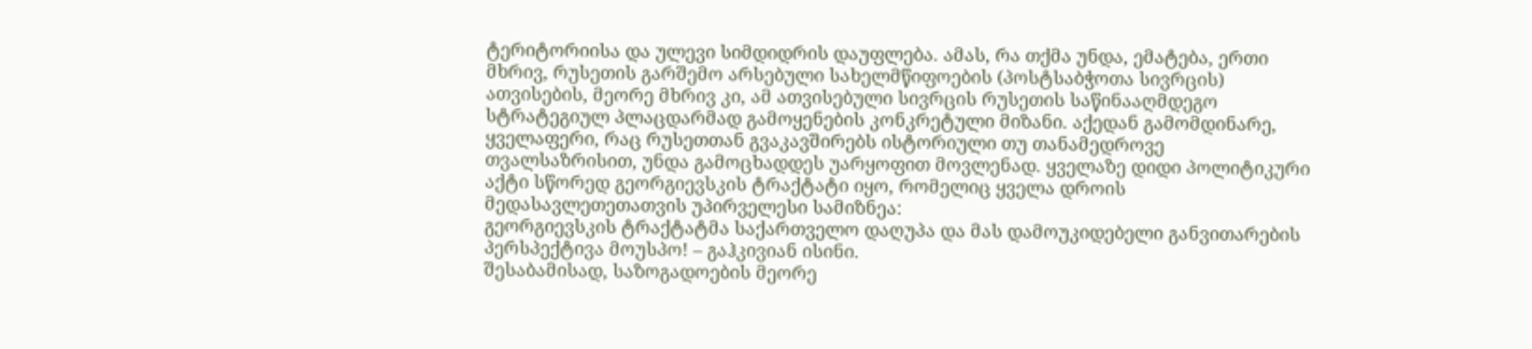ტერიტორიისა და ულევი სიმდიდრის დაუფლება. ამას, რა თქმა უნდა, ემატება, ერთი მხრივ, რუსეთის გარშემო არსებული სახელმწიფოების (პოსტსაბჭოთა სივრცის) ათვისების, მეორე მხრივ კი, ამ ათვისებული სივრცის რუსეთის საწინააღმდეგო სტრატეგიულ პლაცდარმად გამოყენების კონკრეტული მიზანი. აქედან გამომდინარე, ყველაფერი, რაც რუსეთთან გვაკავშირებს ისტორიული თუ თანამედროვე თვალსაზრისით, უნდა გამოცხადდეს უარყოფით მოვლენად. ყველაზე დიდი პოლიტიკური აქტი სწორედ გეორგიევსკის ტრაქტატი იყო, რომელიც ყველა დროის მედასავლეთეთათვის უპირველესი სამიზნეა:
გეორგიევსკის ტრაქტატმა საქართველო დაღუპა და მას დამოუკიდებელი განვითარების პერსპექტივა მოუსპო! – გაჰკივიან ისინი.
შესაბამისად, საზოგადოების მეორე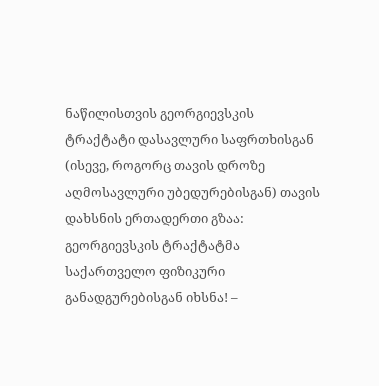ნაწილისთვის გეორგიევსკის ტრაქტატი დასავლური საფრთხისგან (ისევე, როგორც თავის დროზე აღმოსავლური უბედურებისგან) თავის დახსნის ერთადერთი გზაა:
გეორგიევსკის ტრაქტატმა საქართველო ფიზიკური განადგურებისგან იხსნა! –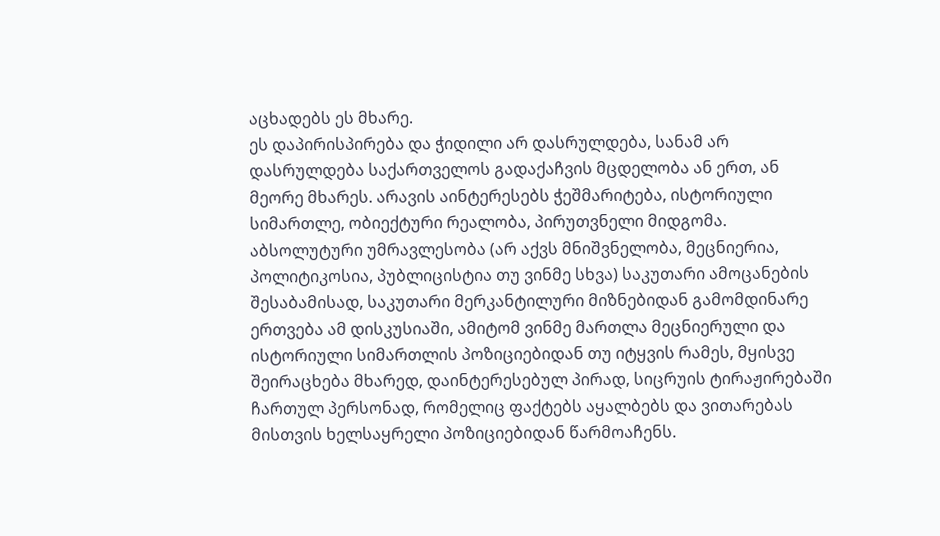აცხადებს ეს მხარე.
ეს დაპირისპირება და ჭიდილი არ დასრულდება, სანამ არ დასრულდება საქართველოს გადაქაჩვის მცდელობა ან ერთ, ან მეორე მხარეს. არავის აინტერესებს ჭეშმარიტება, ისტორიული სიმართლე, ობიექტური რეალობა, პირუთვნელი მიდგომა. აბსოლუტური უმრავლესობა (არ აქვს მნიშვნელობა, მეცნიერია, პოლიტიკოსია, პუბლიცისტია თუ ვინმე სხვა) საკუთარი ამოცანების შესაბამისად, საკუთარი მერკანტილური მიზნებიდან გამომდინარე ერთვება ამ დისკუსიაში, ამიტომ ვინმე მართლა მეცნიერული და ისტორიული სიმართლის პოზიციებიდან თუ იტყვის რამეს, მყისვე შეირაცხება მხარედ, დაინტერესებულ პირად, სიცრუის ტირაჟირებაში ჩართულ პერსონად, რომელიც ფაქტებს აყალბებს და ვითარებას მისთვის ხელსაყრელი პოზიციებიდან წარმოაჩენს.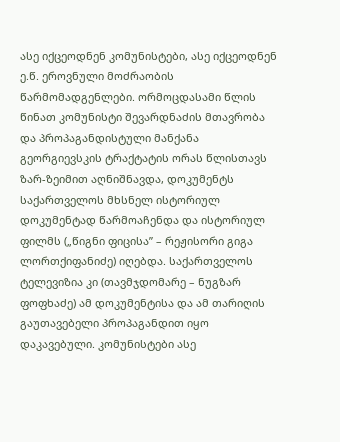ასე იქცეოდნენ კომუნისტები, ასე იქცეოდნენ ე.წ. ეროვნული მოძრაობის წარმომადგენლები. ორმოცდასამი წლის წინათ კომუნისტი შევარდნაძის მთავრობა და პროპაგანდისტული მანქანა გეორგიევსკის ტრაქტატის ორას წლისთავს ზარ-ზეიმით აღნიშნავდა, დოკუმენტს საქართველოს მხსნელ ისტორიულ დოკუმენტად წარმოაჩენდა და ისტორიულ ფილმს („წიგნი ფიცისა” – რეჟისორი გიგა ლორთქიფანიძე) იღებდა. საქართველოს ტელევიზია კი (თავმჯდომარე – ნუგზარ ფოფხაძე) ამ დოკუმენტისა და ამ თარიღის გაუთავებელი პროპაგანდით იყო დაკავებული. კომუნისტები ასე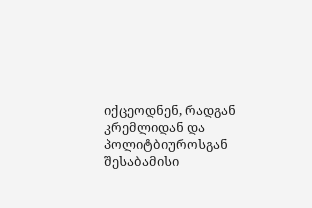იქცეოდნენ, რადგან კრემლიდან და პოლიტბიუროსგან შესაბამისი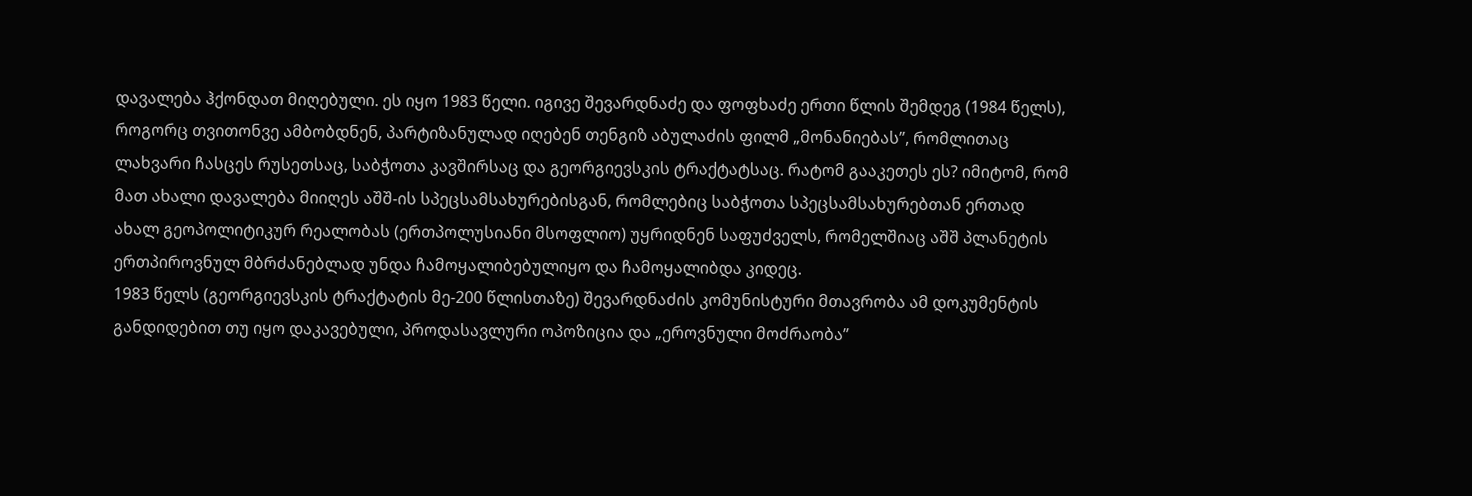დავალება ჰქონდათ მიღებული. ეს იყო 1983 წელი. იგივე შევარდნაძე და ფოფხაძე ერთი წლის შემდეგ (1984 წელს), როგორც თვითონვე ამბობდნენ, პარტიზანულად იღებენ თენგიზ აბულაძის ფილმ „მონანიებას”, რომლითაც ლახვარი ჩასცეს რუსეთსაც, საბჭოთა კავშირსაც და გეორგიევსკის ტრაქტატსაც. რატომ გააკეთეს ეს? იმიტომ, რომ მათ ახალი დავალება მიიღეს აშშ-ის სპეცსამსახურებისგან, რომლებიც საბჭოთა სპეცსამსახურებთან ერთად ახალ გეოპოლიტიკურ რეალობას (ერთპოლუსიანი მსოფლიო) უყრიდნენ საფუძველს, რომელშიაც აშშ პლანეტის ერთპიროვნულ მბრძანებლად უნდა ჩამოყალიბებულიყო და ჩამოყალიბდა კიდეც.
1983 წელს (გეორგიევსკის ტრაქტატის მე-200 წლისთაზე) შევარდნაძის კომუნისტური მთავრობა ამ დოკუმენტის განდიდებით თუ იყო დაკავებული, პროდასავლური ოპოზიცია და „ეროვნული მოძრაობა”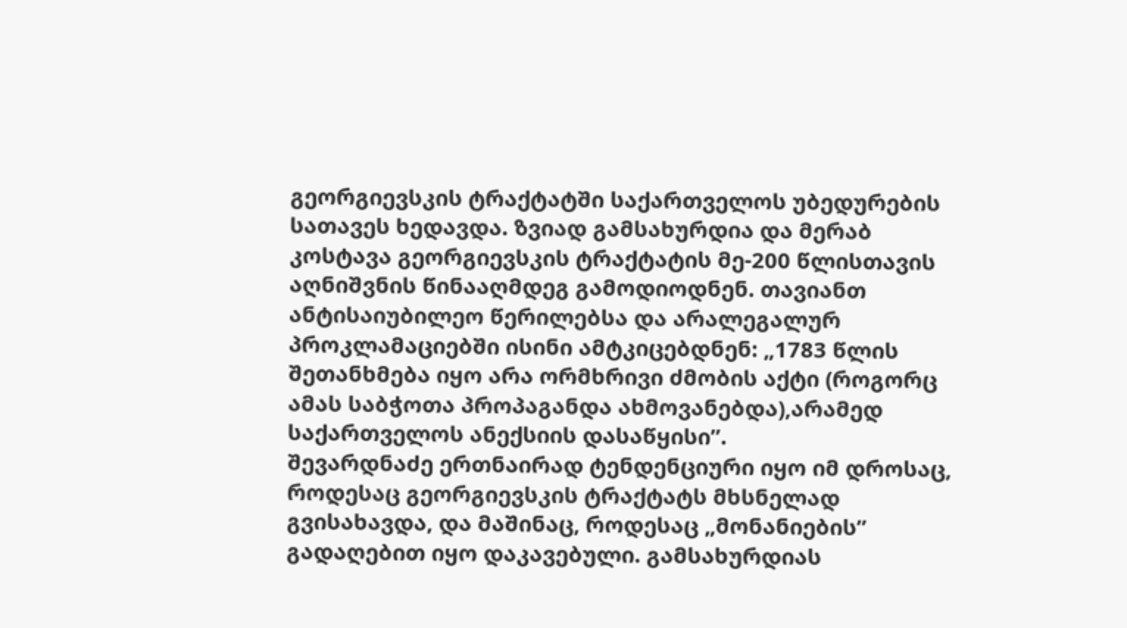გეორგიევსკის ტრაქტატში საქართველოს უბედურების სათავეს ხედავდა. ზვიად გამსახურდია და მერაბ კოსტავა გეორგიევსკის ტრაქტატის მე-200 წლისთავის აღნიშვნის წინააღმდეგ გამოდიოდნენ. თავიანთ ანტისაიუბილეო წერილებსა და არალეგალურ პროკლამაციებში ისინი ამტკიცებდნენ: „1783 წლის შეთანხმება იყო არა ორმხრივი ძმობის აქტი (როგორც ამას საბჭოთა პროპაგანდა ახმოვანებდა),არამედ საქართველოს ანექსიის დასაწყისი”.
შევარდნაძე ერთნაირად ტენდენციური იყო იმ დროსაც, როდესაც გეორგიევსკის ტრაქტატს მხსნელად გვისახავდა, და მაშინაც, როდესაც „მონანიების” გადაღებით იყო დაკავებული. გამსახურდიას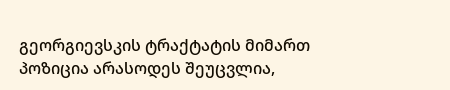გეორგიევსკის ტრაქტატის მიმართ პოზიცია არასოდეს შეუცვლია,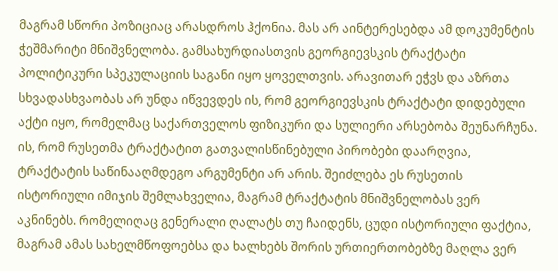მაგრამ სწორი პოზიციაც არასდროს ჰქონია. მას არ აინტერესებდა ამ დოკუმენტის ჭეშმარიტი მნიშვნელობა. გამსახურდიასთვის გეორგიევსკის ტრაქტატი პოლიტიკური სპეკულაციის საგანი იყო ყოველთვის. არავითარ ეჭვს და აზრთა სხვადასხვაობას არ უნდა იწვევდეს ის, რომ გეორგიევსკის ტრაქტატი დიდებული აქტი იყო, რომელმაც საქართველოს ფიზიკური და სულიერი არსებობა შეუნარჩუნა. ის, რომ რუსეთმა ტრაქტატით გათვალისწინებული პირობები დაარღვია, ტრაქტატის საწინააღმდეგო არგუმენტი არ არის. შეიძლება ეს რუსეთის ისტორიული იმიჯის შემლახველია, მაგრამ ტრაქტატის მნიშვნელობას ვერ აკნინებს. რომელიღაც გენერალი ღალატს თუ ჩაიდენს, ცუდი ისტორიული ფაქტია, მაგრამ ამას სახელმწოფოებსა და ხალხებს შორის ურთიერთობებზე მაღლა ვერ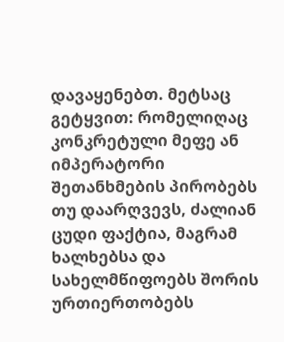დავაყენებთ. მეტსაც გეტყვით: რომელიღაც კონკრეტული მეფე ან იმპერატორი შეთანხმების პირობებს თუ დაარღვევს, ძალიან ცუდი ფაქტია, მაგრამ ხალხებსა და სახელმწიფოებს შორის ურთიერთობებს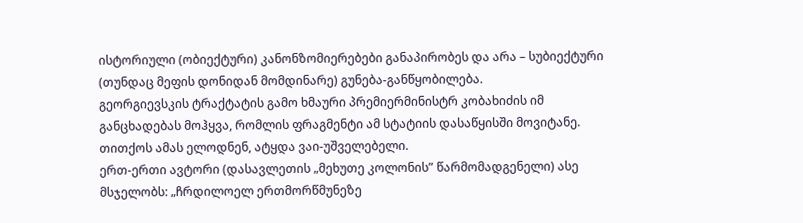ისტორიული (ობიექტური) კანონზომიერებები განაპირობეს და არა – სუბიექტური (თუნდაც მეფის დონიდან მომდინარე) გუნება-განწყობილება.
გეორგიევსკის ტრაქტატის გამო ხმაური პრემიერმინისტრ კობახიძის იმ განცხადებას მოჰყვა, რომლის ფრაგმენტი ამ სტატიის დასაწყისში მოვიტანე. თითქოს ამას ელოდნენ, ატყდა ვაი-უშველებელი.
ერთ-ერთი ავტორი (დასავლეთის „მეხუთე კოლონის” წარმომადგენელი) ასე მსჯელობს: „ჩრდილოელ ერთმორწმუნეზე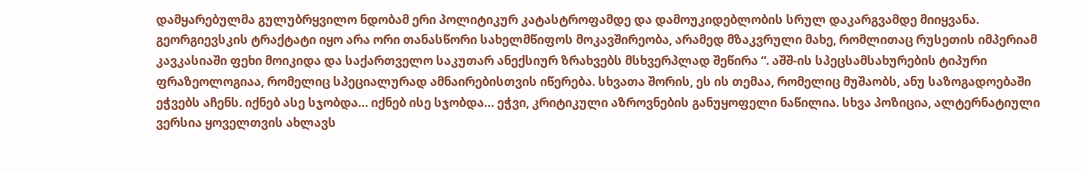დამყარებულმა გულუბრყვილო ნდობამ ერი პოლიტიკურ კატასტროფამდე და დამოუკიდებლობის სრულ დაკარგვამდე მიიყვანა. გეორგიევსკის ტრაქტატი იყო არა ორი თანასწორი სახელმწიფოს მოკავშირეობა, არამედ მზაკვრული მახე, რომლითაც რუსეთის იმპერიამ კავკასიაში ფეხი მოიკიდა და საქართველო საკუთარ ანექსიურ ზრახვებს მსხვერპლად შეწირა “. აშშ-ის სპეცსამსახურების ტიპური ფრაზეოლოგიაა, რომელიც სპეციალურად ამნაირებისთვის იწერება. სხვათა შორის, ეს ის თემაა, რომელიც მუშაობს, ანუ საზოგადოებაში ეჭვებს აჩენს. იქნებ ასე სჯობდა… იქნებ ისე სჯობდა… ეჭვი, კრიტიკული აზროვნების განუყოფელი ნაწილია. სხვა პოზიცია, ალტერნატიული ვერსია ყოველთვის ახლავს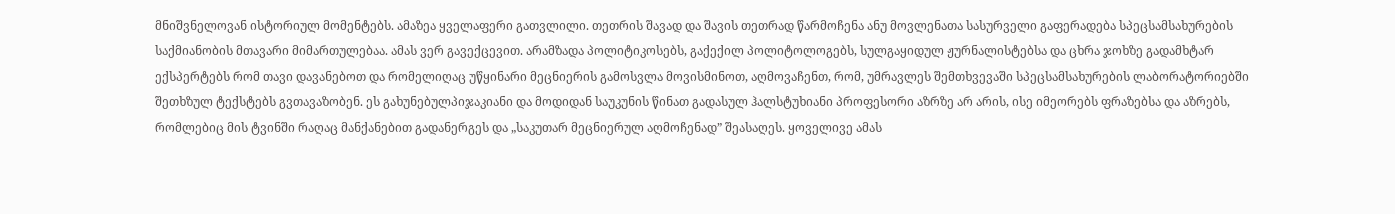მნიშვნელოვან ისტორიულ მომენტებს. ამაზეა ყველაფერი გათვლილი. თეთრის შავად და შავის თეთრად წარმოჩენა ანუ მოვლენათა სასურველი გაფერადება სპეცსამსახურების საქმიანობის მთავარი მიმართულებაა. ამას ვერ გავექცევით. არამზადა პოლიტიკოსებს, გაქექილ პოლიტოლოგებს, სულგაყიდულ ჟურნალისტებსა და ცხრა ჯოხზე გადამხტარ ექსპერტებს რომ თავი დავანებოთ და რომელიღაც უწყინარი მეცნიერის გამოსვლა მოვისმინოთ, აღმოვაჩენთ, რომ, უმრავლეს შემთხვევაში სპეცსამსახურების ლაბორატორიებში შეთხზულ ტექსტებს გვთავაზობენ. ეს გახუნებულპიჯაკიანი და მოდიდან საუკუნის წინათ გადასულ ჰალსტუხიანი პროფესორი აზრზე არ არის, ისე იმეორებს ფრაზებსა და აზრებს, რომლებიც მის ტვინში რაღაც მანქანებით გადანერგეს და „საკუთარ მეცნიერულ აღმოჩენად” შეასაღეს. ყოველივე ამას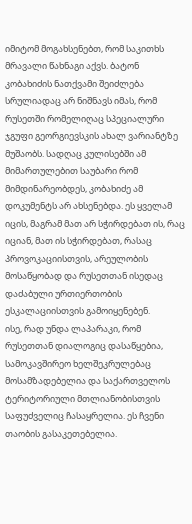იმიტომ მოგახსენებთ, რომ საკითხს მრავალი წახნაგი აქვს. ბატონ კობახიძის ნათქვამი შეიძლება სრულიადაც არ ნიშნავს იმას, რომ რუსეთში რომელიღაც სპეციალური ჯგუფი გეორგიევსკის ახალ ვარიანტზე მუშაობს. სადღაც კულისებში ამ მიმართულებით საუბარი რომ მიმდინარეობდეს, კობახიძე ამ დოკუმენტს არ ახსენებდა. ეს ყველამ იცის, მაგრამ მათ არ სჭირდებათ ის, რაც იციან, მათ ის სჭირდებათ, რასაც პროვოკაციისთვის, არეულობის მოსაწყობად და რუსეთთან ისედაც დაძაბული ურთიერთობის ესკალაციისთვის გამოიყენებენ.
ისე, რად უნდა ლაპარაკი, რომ რუსეთთან დიალოგიც დასაწყებია, სამოკავშირეო ხელშეკრულებაც მოსამზადებელია და საქართველოს ტერიტორიული მთლიანობისთვის საფუძველიც ჩასაყრელია. ეს ჩვენი თაობის გასაკეთებელია.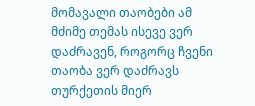მომავალი თაობები ამ მძიმე თემას ისევე ვერ დაძრავენ, როგორც ჩვენი თაობა ვერ დაძრავს თურქეთის მიერ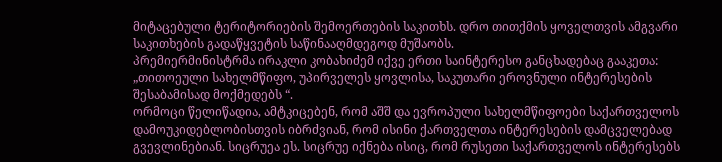მიტაცებული ტერიტორიების შემოერთების საკითხს. დრო თითქმის ყოველთვის ამგვარი საკითხების გადაწყვეტის საწინააღმდეგოდ მუშაობს.
პრემიერმინისტრმა ირაკლი კობახიძემ იქვე ერთი საინტერესო განცხადებაც გააკეთა: „თითოეული სახელმწიფო, უპირველეს ყოვლისა, საკუთარი ეროვნული ინტერესების შესაბამისად მოქმედებს “.
ორმოცი წელიწადია, ამტკიცებენ, რომ აშშ და ევროპული სახელმწიფოები საქართველოს დამოუკიდებლობისთვის იბრძვიან, რომ ისინი ქართველთა ინტერესების დამცველებად გვევლინებიან. სიცრუეა ეს. სიცრუე იქნება ისიც, რომ რუსეთი საქართველოს ინტერესებს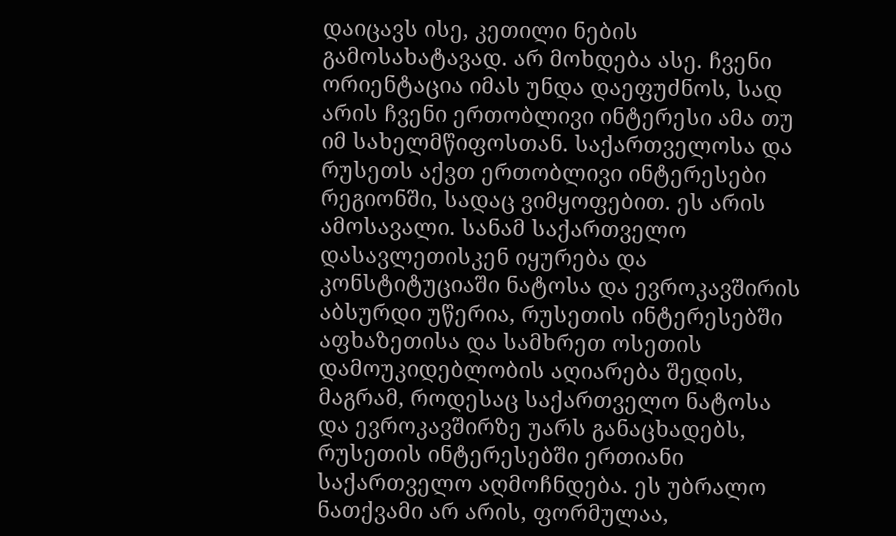დაიცავს ისე, კეთილი ნების გამოსახატავად. არ მოხდება ასე. ჩვენი ორიენტაცია იმას უნდა დაეფუძნოს, სად არის ჩვენი ერთობლივი ინტერესი ამა თუ იმ სახელმწიფოსთან. საქართველოსა და რუსეთს აქვთ ერთობლივი ინტერესები რეგიონში, სადაც ვიმყოფებით. ეს არის ამოსავალი. სანამ საქართველო დასავლეთისკენ იყურება და კონსტიტუციაში ნატოსა და ევროკავშირის აბსურდი უწერია, რუსეთის ინტერესებში აფხაზეთისა და სამხრეთ ოსეთის დამოუკიდებლობის აღიარება შედის, მაგრამ, როდესაც საქართველო ნატოსა და ევროკავშირზე უარს განაცხადებს, რუსეთის ინტერესებში ერთიანი საქართველო აღმოჩნდება. ეს უბრალო ნათქვამი არ არის, ფორმულაა,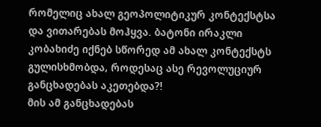რომელიც ახალ გეოპოლიტიკურ კონტექსტსა და ვითარებას მოჰყვა. ბატონი ირაკლი კობახიძე იქნებ სწორედ ამ ახალ კონტექსტს გულისხმობდა, როდესაც ასე რევოლუციურ განცხადებას აკეთებდა?!
მის ამ განცხადებას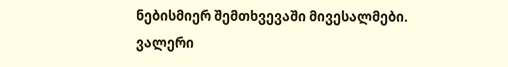ნებისმიერ შემთხვევაში მივესალმები.
ვალერი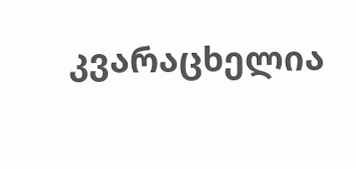კვარაცხელია